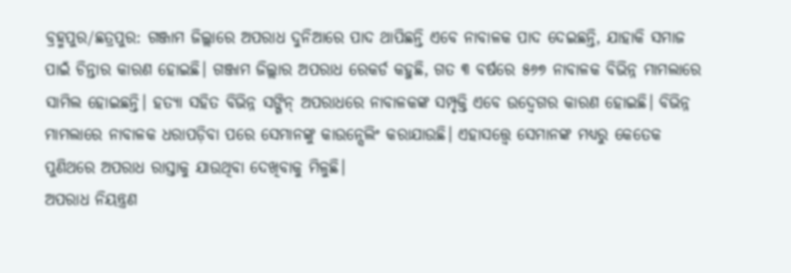ବ୍ରହ୍ମପୁର/ଛତ୍ରପୁର: ଗଞ୍ଜାମ ଜିଲ୍ଲାରେ ଅପରାଧ ଦୁନିଆରେ ପାଦ ଥାପିଛନ୍ତି ଏବେ ନାବାଳକ ପାଦ ଦେଇଛନ୍ତି, ଯାହାକି ସମାଜ ପାଇଁ ଚିନ୍ତାର କାରଣ ହୋଇଛି। ଗଞ୍ଜାମ ଜିଲ୍ଲାର ଅପରାଧ ରେକର୍ଡ କହୁଛି, ଗତ ୩ ବର୍ଷରେ ୫୬୭ ନାବାଳକ ବିଭିନ୍ନ ମାମଲାରେ ସାମିଲ ହୋଇଛନ୍ତି। ହତ୍ୟା ସହିତ ବିଭିନ୍ନ ସଙ୍ଗିନ୍ ଅପରାଧରେ ନାବାଳକଙ୍କ ସମ୍ପୃକ୍ତି ଏବେ ଉଦ୍ବେଗର କାରଣ ହୋଇଛି। ବିଭିନ୍ନ ମାମଲାରେ ନାବାଳକ ଧରାପଡ଼ିବା ପରେ ସେମାନଙ୍କୁ କାଉନ୍ସେଲିଂ କରାଯାଉଛି। ଏହାସତ୍ତ୍ବେ ସେମାନଙ୍କ ମଧ୍ୟରୁ କେତେକ ପୁଣିଥରେ ଅପରାଧ ରାସ୍ତାକୁ ଯାଉଥିବା ଦେଖିବାକୁ ମିଳୁଛି।
ଅପରାଧ ନିୟନ୍ତ୍ରଣ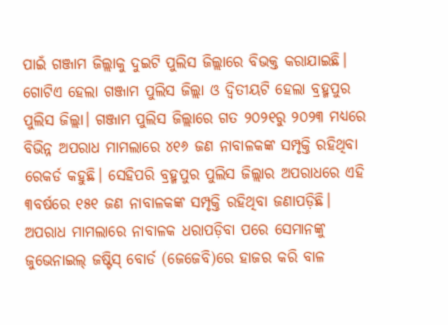ପାଇଁ ଗଞ୍ଜାମ ଜିଲ୍ଲାକୁ ଦୁଇଟି ପୁଲିସ ଜିଲ୍ଲାରେ ବିଭକ୍ତ କରାଯାଇଛି। ଗୋଟିଏ ହେଲା ଗଞ୍ଜାମ ପୁଲିସ ଜିଲ୍ଲା ଓ ଦ୍ବିତୀୟଟି ହେଲା ବ୍ରହ୍ମପୁର ପୁଲିସ ଜିଲ୍ଲା। ଗଞ୍ଜାମ ପୁଲିସ ଜିଲ୍ଲାରେ ଗତ ୨୦୨୧ରୁ ୨୦୨୩ ମଧ୍ୟରେ ବିଭିନ୍ନ ଅପରାଧ ମାମଲାରେ ୪୧୬ ଜଣ ନାବାଳକଙ୍କ ସମ୍ପୃକ୍ତି ରହିଥିବା ରେକର୍ଡ କହୁଛି। ସେହିପରି ବ୍ରହ୍ମପୁର ପୁଲିସ ଜିଲ୍ଲାର ଅପରାଧରେ ଏହି ୩ବର୍ଷରେ ୧୫୧ ଜଣ ନାବାଳକଙ୍କ ସମ୍ପୃକ୍ତି ରହିଥିବା ଜଣାପଡ଼ିଛି। ଅପରାଧ ମାମଲାରେ ନାବାଳକ ଧରାପଡ଼ିବା ପରେ ସେମାନଙ୍କୁ ଜୁଭେନାଇଲ୍ ଜଷ୍ଟିସ୍ ବୋର୍ଡ (ଜେଜେବି)ରେ ହାଜର କରି ବାଳ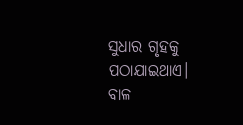ସୁଧାର ଗୃହକୁ ପଠାଯାଇଥାଏ। ବାଳ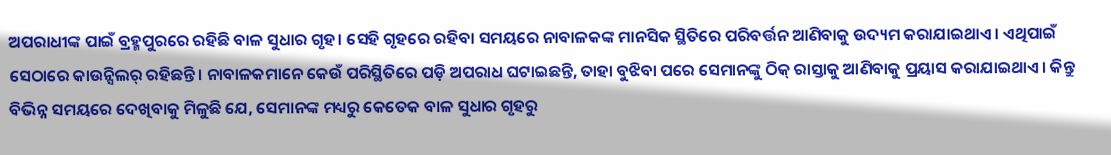ଅପରାଧୀଙ୍କ ପାଇଁ ବ୍ରହ୍ମପୁରରେ ରହିଛି ବାଳ ସୁଧାର ଗୃହ। ସେହି ଗୃହରେ ରହିବା ସମୟରେ ନାବାଳକଙ୍କ ମାନସିକ ସ୍ଥିତିରେ ପରିବର୍ତ୍ତନ ଆଣିବାକୁ ଉଦ୍ୟମ କରାଯାଇଥାଏ। ଏଥିପାଇଁ ସେଠାରେ କାଉନ୍ସିଲର୍ ରହିଛନ୍ତି। ନାବାଳକମାନେ କେଉଁ ପରିସ୍ଥିତିରେ ପଡ଼ି ଅପରାଧ ଘଟାଇଛନ୍ତି, ତାହା ବୁଝିବା ପରେ ସେମାନଙ୍କୁ ଠିକ୍ ରାସ୍ତାକୁ ଆଣିବାକୁ ପ୍ରୟାସ କରାଯାଇଥାଏ। କିନ୍ତୁ ବିଭିନ୍ନ ସମୟରେ ଦେଖିବାକୁ ମିଳୁଛି ଯେ, ସେମାନଙ୍କ ମଧ୍ୟରୁ କେତେକ ବାଳ ସୁଧାର ଗୃହରୁ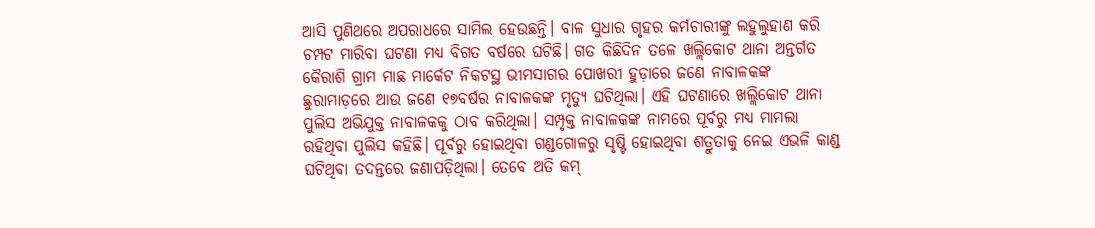ଆସି ପୁଣିଥରେ ଅପରାଧରେ ସାମିଲ ହେଉଛନ୍ତି। ବାଳ ସୁଧାର ଗୃହର କର୍ମଚାରୀଙ୍କୁ ଲହୁଲୁହାଣ କରି ଚମ୍ପଟ ମାରିବା ଘଟଣା ମଧ୍ୟ ବିଗତ ବର୍ଷରେ ଘଟିଛି। ଗତ କିଛିଦିନ ତଳେ ଖଲ୍ଲିକୋଟ ଥାନା ଅନ୍ତର୍ଗତ କୈରାଶି ଗ୍ରାମ ମାଛ ମାର୍କେଟ ନିକଟସ୍ଥ ଭୀମସାଗର ପୋଖରୀ ହୁଡ଼ାରେ ଜଣେ ନାବାଳକଙ୍କ ଛୁରାମାଡ଼ରେ ଆଉ ଜଣେ ୧୭ବର୍ଷର ନାବାଳକଙ୍କ ମୃତ୍ୟୁ ଘଟିଥିଲା। ଏହି ଘଟଣାରେ ଖଲ୍ଲିକୋଟ ଥାନା ପୁଲିସ ଅଭିଯୁକ୍ତ ନାବାଳକକୁ ଠାବ କରିଥିଲା। ସମ୍ପୃକ୍ତ ନାବାଳକଙ୍କ ନାମରେ ପୂର୍ବରୁ ମଧ୍ୟ ମାମଲା ରହିଥିବା ପୁଲିସ କହିଛି। ପୂର୍ବରୁ ହୋଇଥିବା ଗଣ୍ଡଗୋଳରୁ ସୃଷ୍ଟି ହୋଇଥିବା ଶତ୍ରୁତାକୁ ନେଇ ଏଭଳି କାଣ୍ଡ ଘଟିଥିବା ତଦନ୍ତରେ ଜଣାପଡ଼ିଥିଲା। ତେବେ ଅତି କମ୍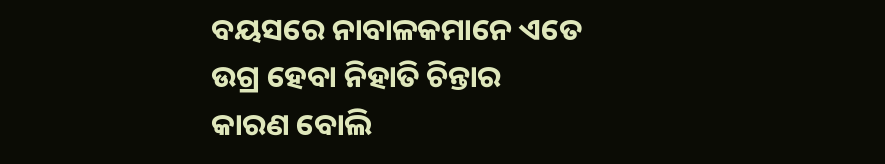ବୟସରେ ନାବାଳକମାନେ ଏତେ ଉଗ୍ର ହେବା ନିହାତି ଚିନ୍ତାର କାରଣ ବୋଲି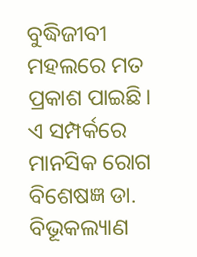ବୁଦ୍ଧିଜୀବୀ ମହଲରେ ମତ ପ୍ରକାଶ ପାଇଛି।
ଏ ସମ୍ପର୍କରେ ମାନସିକ ରୋଗ ବିଶେଷଜ୍ଞ ଡା. ବିଭୂକଲ୍ୟାଣ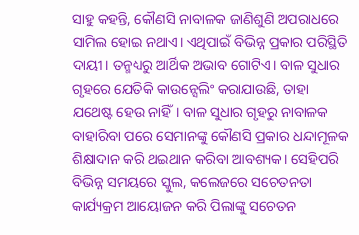ସାହୁ କହନ୍ତି, କୌଣସି ନାବାଳକ ଜାଣିଶୁଣି ଅପରାଧରେ ସାମିଲ ହୋଇ ନଥାଏ। ଏଥିପାଇଁ ବିଭିନ୍ନ ପ୍ରକାର ପରିସ୍ଥିତି ଦାୟୀ। ତନ୍ମଧ୍ୟରୁ ଆର୍ଥିକ ଅଭାବ ଗୋଟିଏ। ବାଳ ସୁଧାର ଗୃହରେ ଯେତିକି କାଉନ୍ସେଲିଂ କରାଯାଉଛି, ତାହା ଯଥେଷ୍ଟ ହେଉ ନାହିଁ। ବାଳ ସୁଧାର ଗୃହରୁ ନାବାଳକ ବାହାରିବା ପରେ ସେମାନଙ୍କୁ କୌଣସି ପ୍ରକାର ଧନ୍ଦାମୂଳକ ଶିକ୍ଷାଦାନ କରି ଥଇଥାନ କରିବା ଆବଶ୍ୟକ। ସେହିପରି ବିଭିନ୍ନ ସମୟରେ ସ୍କୁଲ, କଲେଜରେ ସଚେତନତା କାର୍ଯ୍ୟକ୍ରମ ଆୟୋଜନ କରି ପିଲାଙ୍କୁ ସଚେତନ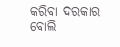କରିବା ଦରକାର ବୋଲି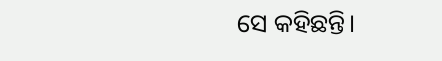ସେ କହିଛନ୍ତି।